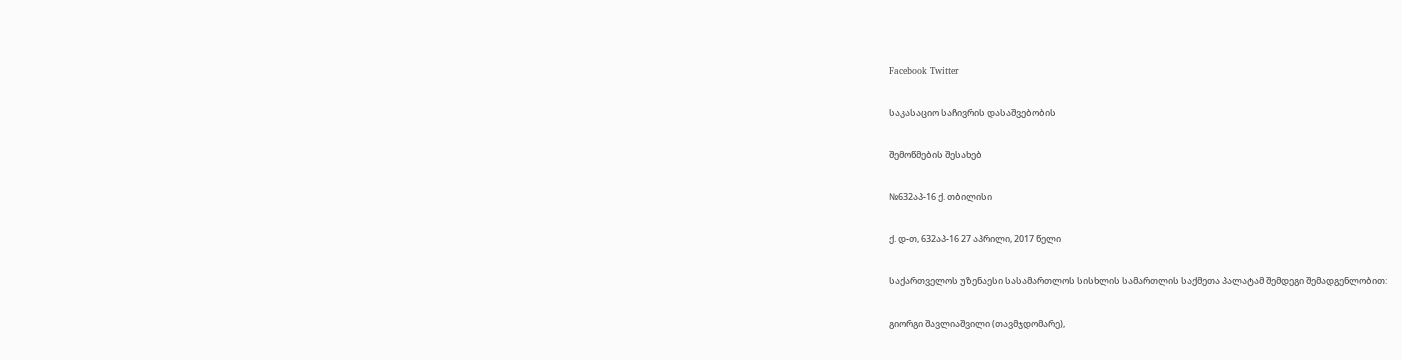Facebook Twitter

საკასაციო საჩივრის დასაშვებობის

შემოწმების შესახებ

№632აპ-16 ქ. თბილისი

ქ. დ-თ, 632აპ-16 27 აპრილი, 2017 წელი

საქართველოს უზენაესი სასამართლოს სისხლის სამართლის საქმეთა პალატამ შემდეგი შემადგენლობით:

გიორგი შავლიაშვილი (თავმჯდომარე),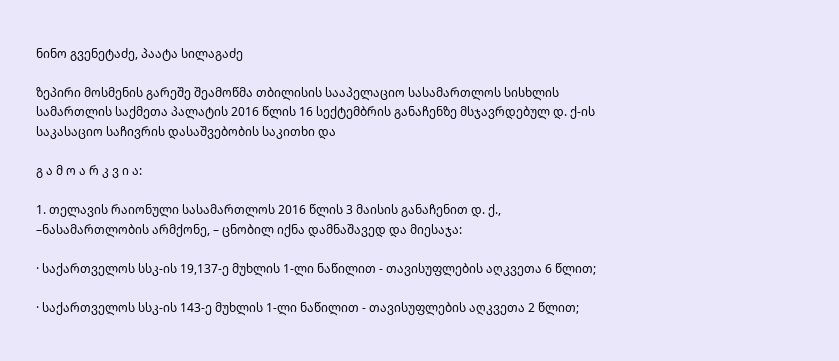ნინო გვენეტაძე, პაატა სილაგაძე

ზეპირი მოსმენის გარეშე შეამოწმა თბილისის სააპელაციო სასამართლოს სისხლის სამართლის საქმეთა პალატის 2016 წლის 16 სექტემბრის განაჩენზე მსჯავრდებულ დ. ქ-ის საკასაციო საჩივრის დასაშვებობის საკითხი და

გ ა მ ო ა რ კ ვ ი ა:

1. თელავის რაიონული სასამართლოს 2016 წლის 3 მაისის განაჩენით დ. ქ., –ნასამართლობის არმქონე, – ცნობილ იქნა დამნაშავედ და მიესაჯა:

· საქართველოს სსკ-ის 19,137-ე მუხლის 1-ლი ნაწილით - თავისუფლების აღკვეთა 6 წლით;

· საქართველოს სსკ-ის 143-ე მუხლის 1-ლი ნაწილით - თავისუფლების აღკვეთა 2 წლით;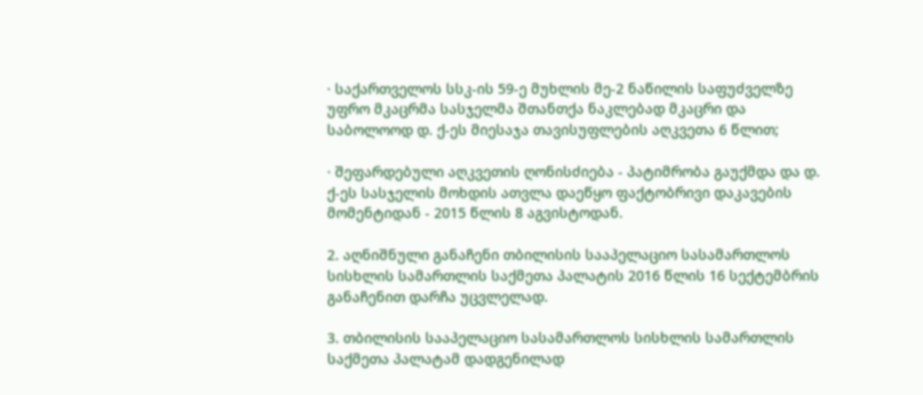· საქართველოს სსკ-ის 59-ე მუხლის მე-2 ნაწილის საფუძველზე უფრო მკაცრმა სასჯელმა შთანთქა ნაკლებად მკაცრი და საბოლოოდ დ. ქ-ეს მიესაჯა თავისუფლების აღკვეთა 6 წლით;

· შეფარდებული აღკვეთის ღონისძიება - პატიმრობა გაუქმდა და დ. ქ-ეს სასჯელის მოხდის ათვლა დაეწყო ფაქტობრივი დაკავების მომენტიდან - 2015 წლის 8 აგვისტოდან.

2. აღნიშნული განაჩენი თბილისის სააპელაციო სასამართლოს სისხლის სამართლის საქმეთა პალატის 2016 წლის 16 სექტემბრის განაჩენით დარჩა უცვლელად.

3. თბილისის სააპელაციო სასამართლოს სისხლის სამართლის საქმეთა პალატამ დადგენილად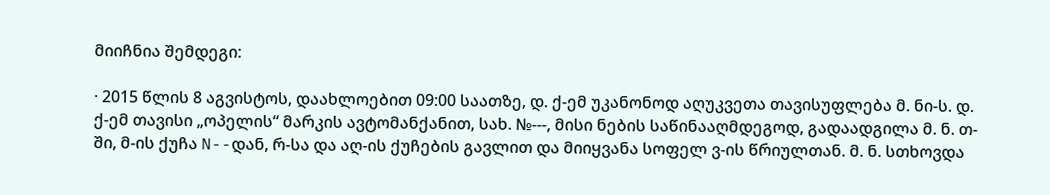მიიჩნია შემდეგი:

· 2015 წლის 8 აგვისტოს, დაახლოებით 09:00 საათზე, დ. ქ-ემ უკანონოდ აღუკვეთა თავისუფლება მ. ნი-ს. დ. ქ-ემ თავისი „ოპელის“ მარკის ავტომანქანით, სახ. №---, მისი ნების საწინააღმდეგოდ, გადაადგილა მ. ნ. თ-ში, მ-ის ქუჩა N--დან, რ-სა და აღ-ის ქუჩების გავლით და მიიყვანა სოფელ ვ-ის წრიულთან. მ. ნ. სთხოვდა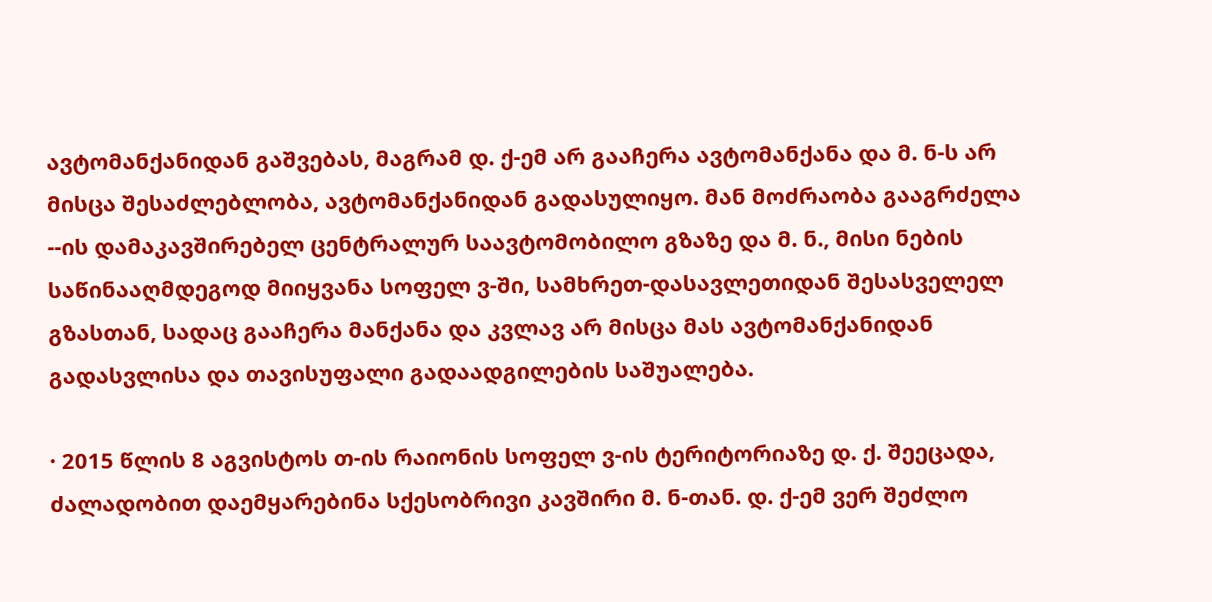ავტომანქანიდან გაშვებას, მაგრამ დ. ქ-ემ არ გააჩერა ავტომანქანა და მ. ნ-ს არ მისცა შესაძლებლობა, ავტომანქანიდან გადასულიყო. მან მოძრაობა გააგრძელა --ის დამაკავშირებელ ცენტრალურ საავტომობილო გზაზე და მ. ნ., მისი ნების საწინააღმდეგოდ მიიყვანა სოფელ ვ-ში, სამხრეთ-დასავლეთიდან შესასველელ გზასთან, სადაც გააჩერა მანქანა და კვლავ არ მისცა მას ავტომანქანიდან გადასვლისა და თავისუფალი გადაადგილების საშუალება.

· 2015 წლის 8 აგვისტოს თ-ის რაიონის სოფელ ვ-ის ტერიტორიაზე დ. ქ. შეეცადა, ძალადობით დაემყარებინა სქესობრივი კავშირი მ. ნ-თან. დ. ქ-ემ ვერ შეძლო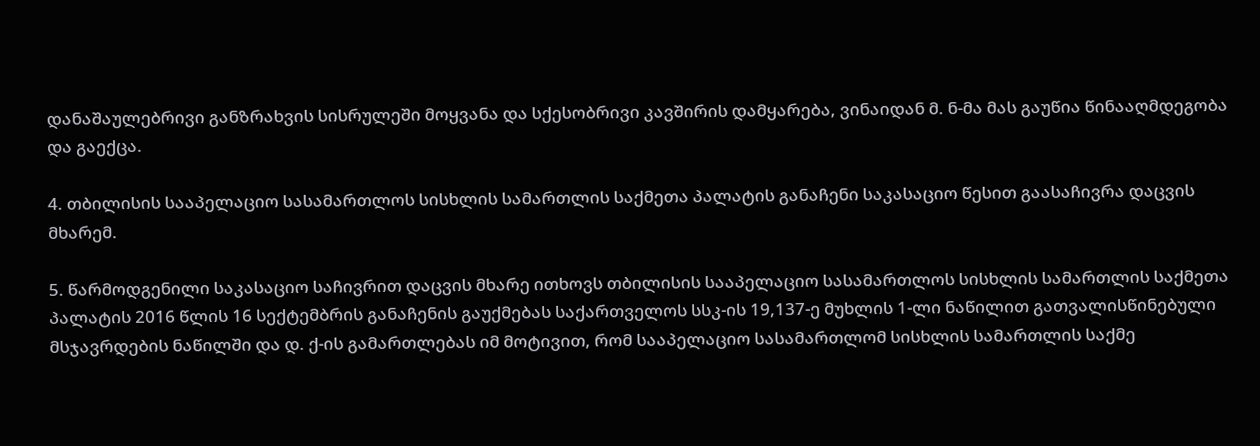დანაშაულებრივი განზრახვის სისრულეში მოყვანა და სქესობრივი კავშირის დამყარება, ვინაიდან მ. ნ-მა მას გაუწია წინააღმდეგობა და გაექცა.

4. თბილისის სააპელაციო სასამართლოს სისხლის სამართლის საქმეთა პალატის განაჩენი საკასაციო წესით გაასაჩივრა დაცვის მხარემ.

5. წარმოდგენილი საკასაციო საჩივრით დაცვის მხარე ითხოვს თბილისის სააპელაციო სასამართლოს სისხლის სამართლის საქმეთა პალატის 2016 წლის 16 სექტემბრის განაჩენის გაუქმებას საქართველოს სსკ-ის 19,137-ე მუხლის 1-ლი ნაწილით გათვალისწინებული მსჯავრდების ნაწილში და დ. ქ-ის გამართლებას იმ მოტივით, რომ სააპელაციო სასამართლომ სისხლის სამართლის საქმე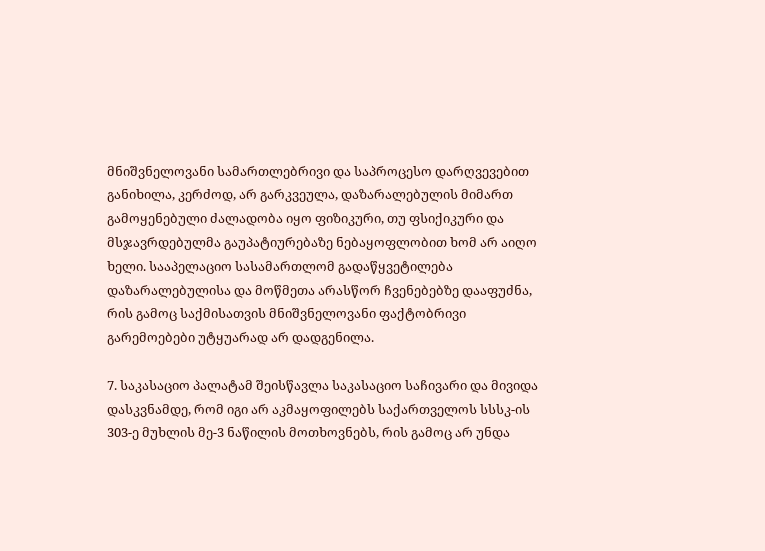მნიშვნელოვანი სამართლებრივი და საპროცესო დარღვევებით განიხილა, კერძოდ, არ გარკვეულა, დაზარალებულის მიმართ გამოყენებული ძალადობა იყო ფიზიკური, თუ ფსიქიკური და მსჯავრდებულმა გაუპატიურებაზე ნებაყოფლობით ხომ არ აიღო ხელი. სააპელაციო სასამართლომ გადაწყვეტილება დაზარალებულისა და მოწმეთა არასწორ ჩვენებებზე დააფუძნა, რის გამოც საქმისათვის მნიშვნელოვანი ფაქტობრივი გარემოებები უტყუარად არ დადგენილა.

7. საკასაციო პალატამ შეისწავლა საკასაციო საჩივარი და მივიდა დასკვნამდე, რომ იგი არ აკმაყოფილებს საქართველოს სსსკ-ის 303-ე მუხლის მე-3 ნაწილის მოთხოვნებს, რის გამოც არ უნდა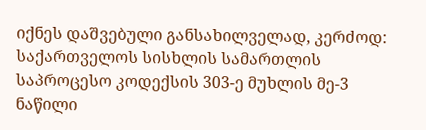იქნეს დაშვებული განსახილველად, კერძოდ: საქართველოს სისხლის სამართლის საპროცესო კოდექსის 303-ე მუხლის მე-3 ნაწილი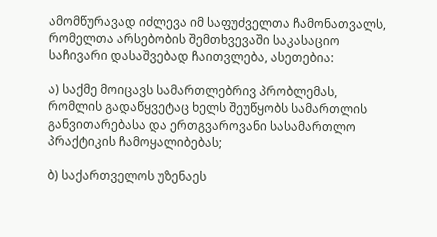ამომწურავად იძლევა იმ საფუძველთა ჩამონათვალს, რომელთა არსებობის შემთხვევაში საკასაციო საჩივარი დასაშვებად ჩაითვლება, ასეთებია:

ა) საქმე მოიცავს სამართლებრივ პრობლემას, რომლის გადაწყვეტაც ხელს შეუწყობს სამართლის განვითარებასა და ერთგვაროვანი სასამართლო პრაქტიკის ჩამოყალიბებას;

ბ) საქართველოს უზენაეს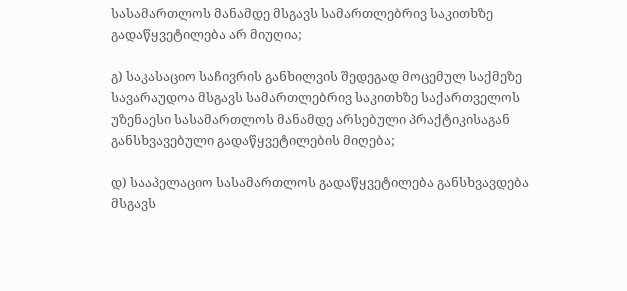სასამართლოს მანამდე მსგავს სამართლებრივ საკითხზე გადაწყვეტილება არ მიუღია;

გ) საკასაციო საჩივრის განხილვის შედეგად მოცემულ საქმეზე სავარაუდოა მსგავს სამართლებრივ საკითხზე საქართველოს უზენაესი სასამართლოს მანამდე არსებული პრაქტიკისაგან განსხვავებული გადაწყვეტილების მიღება;

დ) სააპელაციო სასამართლოს გადაწყვეტილება განსხვავდება მსგავს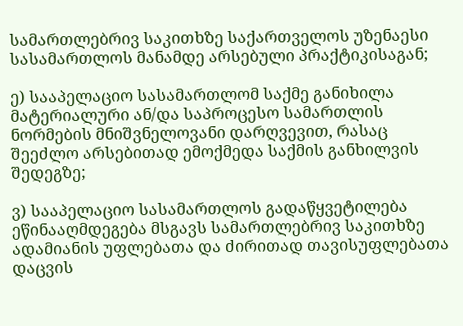სამართლებრივ საკითხზე საქართველოს უზენაესი სასამართლოს მანამდე არსებული პრაქტიკისაგან;

ე) სააპელაციო სასამართლომ საქმე განიხილა მატერიალური ან/და საპროცესო სამართლის ნორმების მნიშვნელოვანი დარღვევით, რასაც შეეძლო არსებითად ემოქმედა საქმის განხილვის შედეგზე;

ვ) სააპელაციო სასამართლოს გადაწყვეტილება ეწინააღმდეგება მსგავს სამართლებრივ საკითხზე ადამიანის უფლებათა და ძირითად თავისუფლებათა დაცვის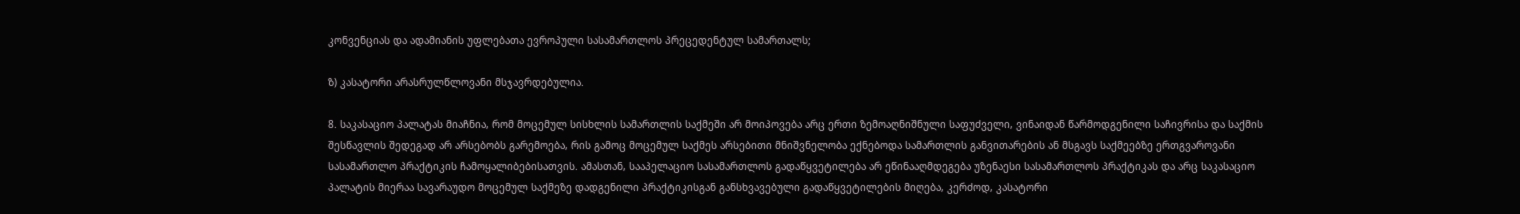კონვენციას და ადამიანის უფლებათა ევროპული სასამართლოს პრეცედენტულ სამართალს;

ზ) კასატორი არასრულწლოვანი მსჯავრდებულია.

8. საკასაციო პალატას მიაჩნია, რომ მოცემულ სისხლის სამართლის საქმეში არ მოიპოვება არც ერთი ზემოაღნიშნული საფუძველი, ვინაიდან წარმოდგენილი საჩივრისა და საქმის შესწავლის შედეგად არ არსებობს გარემოება, რის გამოც მოცემულ საქმეს არსებითი მნიშვნელობა ექნებოდა სამართლის განვითარების ან მსგავს საქმეებზე ერთგვაროვანი სასამართლო პრაქტიკის ჩამოყალიბებისათვის. ამასთან, სააპელაციო სასამართლოს გადაწყვეტილება არ ეწინააღმდეგება უზენაესი სასამართლოს პრაქტიკას და არც საკასაციო პალატის მიერაა სავარაუდო მოცემულ საქმეზე დადგენილი პრაქტიკისგან განსხვავებული გადაწყვეტილების მიღება, კერძოდ, კასატორი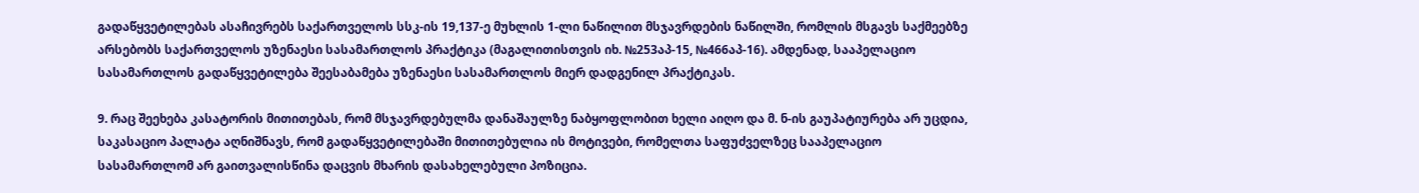გადაწყვეტილებას ასაჩივრებს საქართველოს სსკ-ის 19,137-ე მუხლის 1-ლი ნაწილით მსჯავრდების ნაწილში, რომლის მსგავს საქმეებზე არსებობს საქართველოს უზენაესი სასამართლოს პრაქტიკა (მაგალითისთვის იხ. №253აპ-15, №466აპ-16). ამდენად, სააპელაციო სასამართლოს გადაწყვეტილება შეესაბამება უზენაესი სასამართლოს მიერ დადგენილ პრაქტიკას.

9. რაც შეეხება კასატორის მითითებას, რომ მსჯავრდებულმა დანაშაულზე ნაბყოფლობით ხელი აიღო და მ. ნ-ის გაუპატიურება არ უცდია, საკასაციო პალატა აღნიშნავს, რომ გადაწყვეტილებაში მითითებულია ის მოტივები, რომელთა საფუძველზეც სააპელაციო სასამართლომ არ გაითვალისწინა დაცვის მხარის დასახელებული პოზიცია.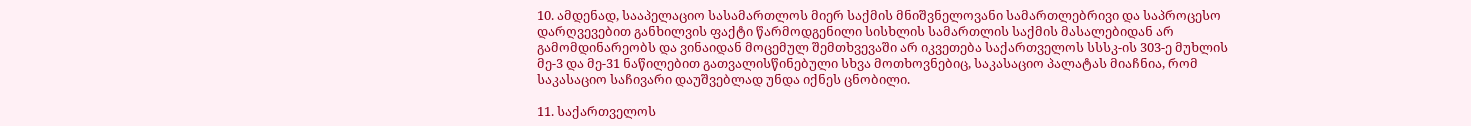10. ამდენად, სააპელაციო სასამართლოს მიერ საქმის მნიშვნელოვანი სამართლებრივი და საპროცესო დარღვევებით განხილვის ფაქტი წარმოდგენილი სისხლის სამართლის საქმის მასალებიდან არ გამომდინარეობს და ვინაიდან მოცემულ შემთხვევაში არ იკვეთება საქართველოს სსსკ-ის 303-ე მუხლის მე-3 და მე-31 ნაწილებით გათვალისწინებული სხვა მოთხოვნებიც, საკასაციო პალატას მიაჩნია, რომ საკასაციო საჩივარი დაუშვებლად უნდა იქნეს ცნობილი.

11. საქართველოს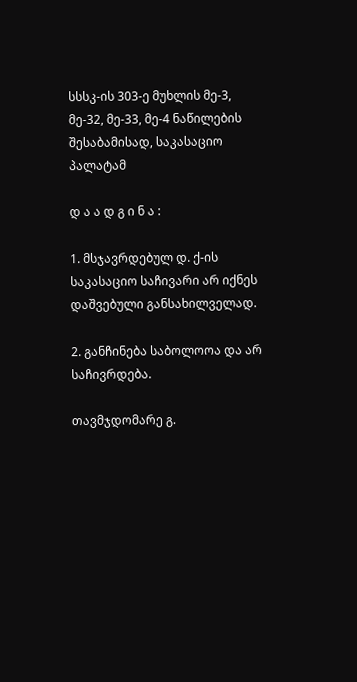სსსკ-ის 303-ე მუხლის მე-3, მე-32, მე-33, მე-4 ნაწილების შესაბამისად, საკასაციო პალატამ

დ ა ა დ გ ი ნ ა :

1. მსჯავრდებულ დ. ქ-ის საკასაციო საჩივარი არ იქნეს დაშვებული განსახილველად.

2. განჩინება საბოლოოა და არ საჩივრდება.

თავმჯდომარე გ.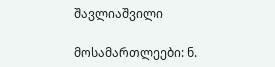შავლიაშვილი

მოსამართლეები: ნ.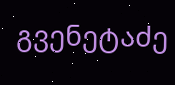გვენეტაძე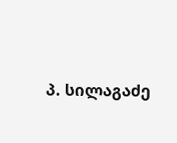პ. სილაგაძე